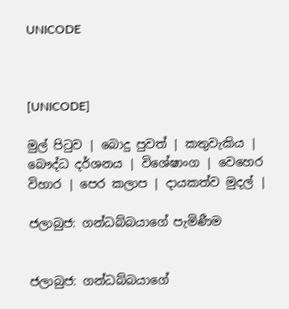UNICODE



[UNICODE]

මුල් පිටුව | බොදු පුවත් | කතුවැකිය | බෞද්ධ දර්ශනය | විශේෂාංග | වෙහෙර විහාර | පෙර කලාප | දායකත්ව මුදල් |

ජලාබුජ: ගන්ධබ්බයාගේ පැමිණීම


ජලාබුජ: ගන්ධබ්බයාගේ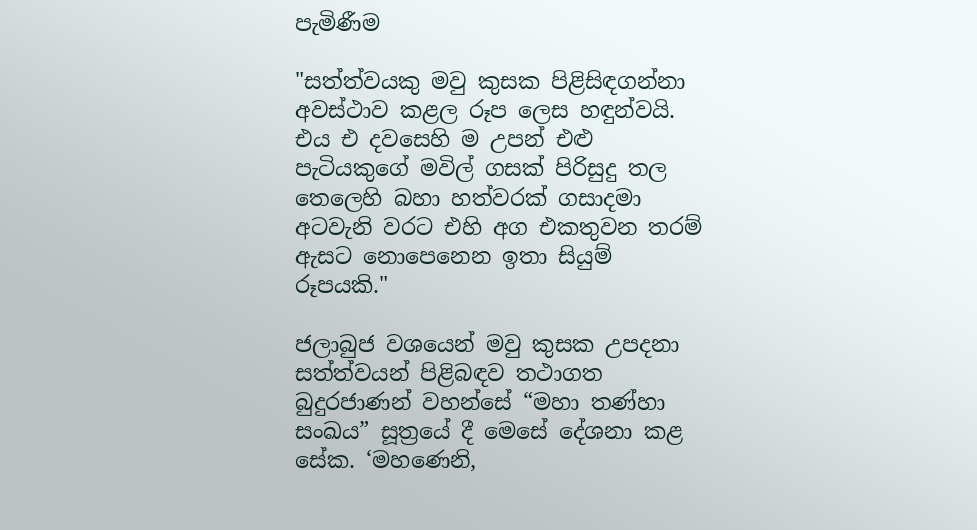පැමිණීම

"සත්ත්වයකු මවු කුසක පිළිසිඳගන්නා අවස්ථාව කළල රූප ලෙස හඳුන්වයි. එය එ දවසෙහි ම උපන් එළු පැටියකුගේ මවිල් ගසක් පිරිසුදු තල තෙලෙහි බහා හත්වරක් ගසාදමා අටවැනි වරට එහි අග එකතුවන තරම් ඇසට නොපෙනෙන ඉතා සියුම් රූපයකි."

ජලාබුජ වශයෙන් මවු කුසක උපදනා සත්ත්වයන් පිළිබඳව තථාගත බුදුරජාණන් වහන්සේ “මහා තණ්හා සංඛය” සූත්‍රයේ දී මෙසේ දේශනා කළ සේක. ‘මහණෙනි,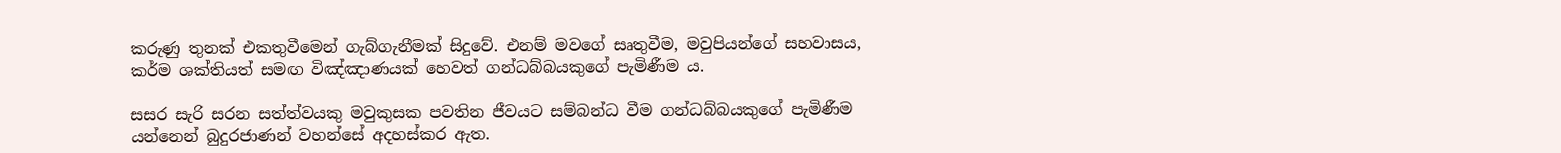කරුණු තුනක් එකතුවීමෙන් ගැබ්ගැනීමක් සිදුවේ. එනම් මවගේ සෘතුවීම, මවුපියන්ගේ සහවාසය, කර්ම ශක්තියත් සමඟ විඤ්ඤාණයක් හෙවත් ගන්ධබ්බයකුගේ පැමිණීම ය.

සසර සැරි සරන සත්ත්වයකු මවුකුසක පවතින ජීවයට සම්බන්ධ වීම ගන්ධබ්බයකුගේ පැමිණීම යන්නෙන් බුදුරජාණන් වහන්සේ අදහස්කර ඇත.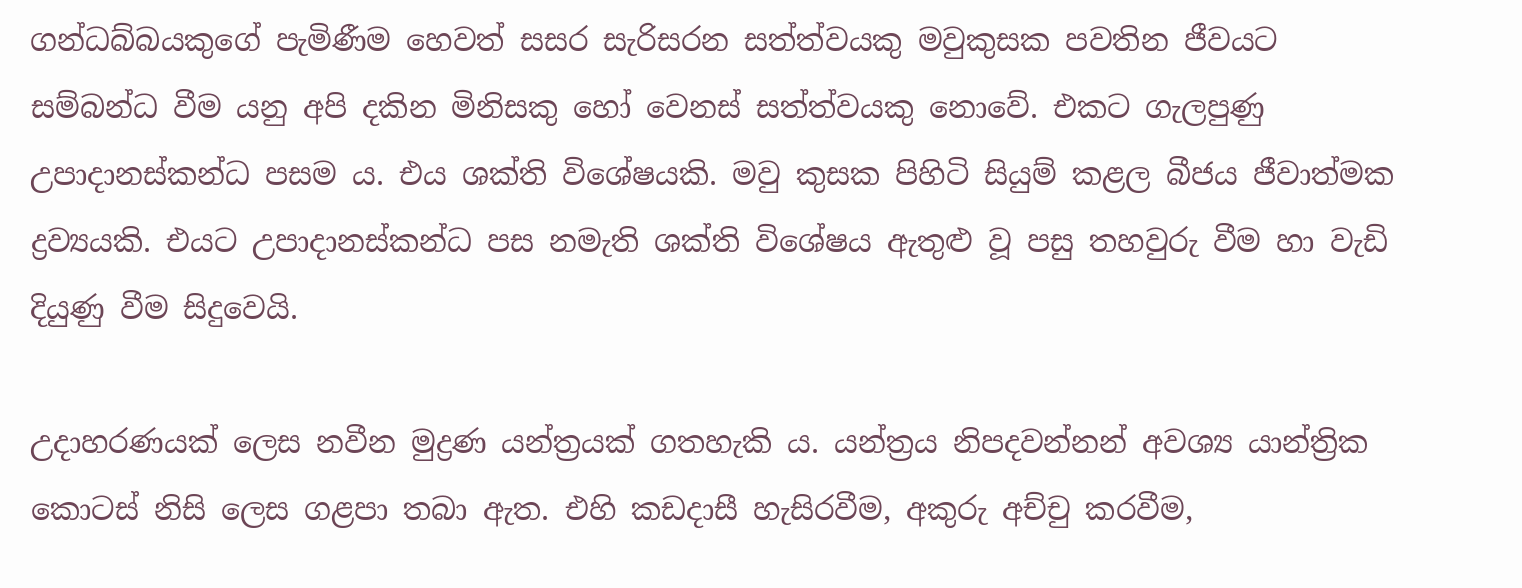ගන්ධබ්බයකුගේ පැමිණීම හෙවත් සසර සැරිසරන සත්ත්වයකු මවුකුසක පවතින ජීවයට සම්බන්ධ වීම යනු අපි දකින මිනිසකු හෝ වෙනස් සත්ත්වයකු නොවේ. එකට ගැලපුණු උපාදානස්කන්ධ පසම ය. එය ශක්ති විශේෂයකි. මවු කුසක පිහිටි සියුම් කළල බීජය ජීවාත්මක ද්‍රව්‍යයකි. එයට උපාදානස්කන්ධ පස නමැති ශක්ති විශේෂය ඇතුළු වූ පසු තහවුරු වීම හා වැඩි දියුණු වීම සිදුවෙයි.

උදාහරණයක් ලෙස නවීන මුද්‍රණ යන්ත්‍රයක් ගතහැකි ය. යන්ත්‍රය නිපදවන්නන් අවශ්‍ය යාන්ත්‍රික කොටස් නිසි ලෙස ගළපා තබා ඇත. එහි කඩදාසී හැසිරවීම, අකුරු අච්චු කරවීම,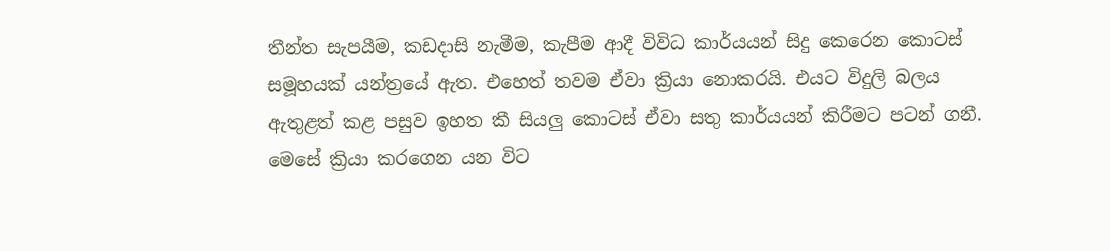තීන්ත සැපයීම, කඩදාසි නැමීම, කැපීම ආදී විවිධ කාර්යයන් සිදු කෙරෙන කොටස් සමූහයක් යන්ත්‍රයේ ඇත. එහෙත් තවම ඒවා ක්‍රියා නොකරයි. එයට විදුලි බලය ඇතුළත් කළ පසුව ඉහත කී සියලු කොටස් ඒවා සතු කාර්යයන් කිරීමට පටන් ගනී. මෙසේ ක්‍රියා කරගෙන යන විට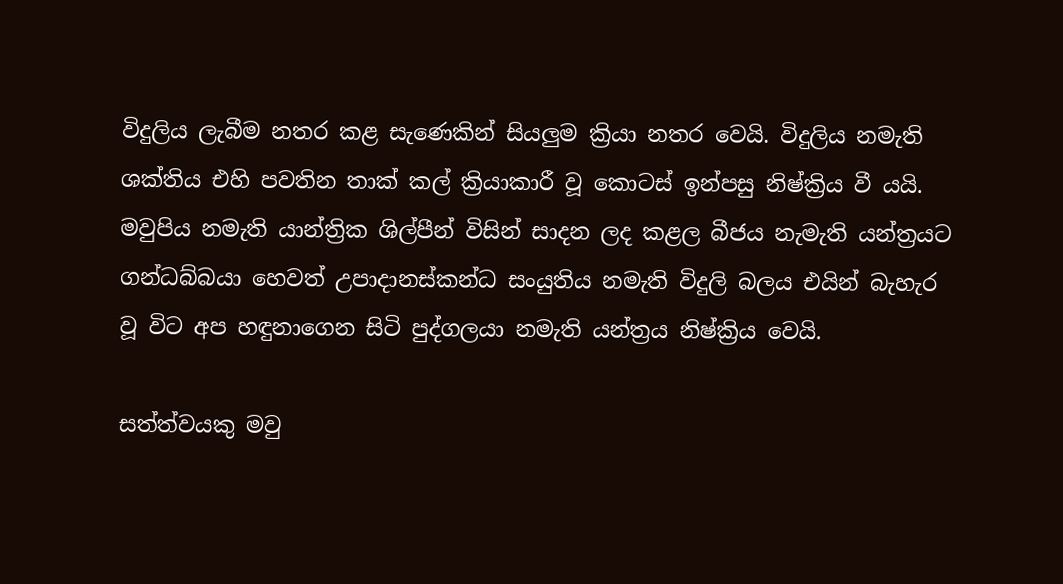විදුලිය ලැබීම නතර කළ සැණෙකින් සියලුම ක්‍රියා නතර වෙයි. විදුලිය නමැති ශක්තිය එහි පවතින තාක් කල් ක්‍රියාකාරී වූ කොටස් ඉන්පසු නිෂ්ක්‍රිය වී යයි. මවුපිය නමැති යාන්ත්‍රික ශිල්පීන් විසින් සාදන ලද කළල බීජය නැමැති යන්ත්‍රයට ගන්ධබ්බයා හෙවත් උපාදානස්කන්ධ සංයුතිය නමැති විදුලි බලය එයින් බැහැර වූ විට අප හඳුනාගෙන සිටි පුද්ගලයා නමැති යන්ත්‍රය නිෂ්ක්‍රිය වෙයි.

සත්ත්වයකු මවු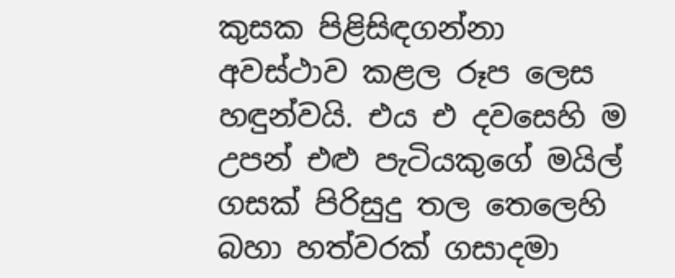කුසක පිළිසිඳගන්නා අවස්ථාව කළල රූප ලෙස හඳුන්වයි. එය එ දවසෙහි ම උපන් එළු පැටියකුගේ මයිල් ගසක් පිරිසුදු තල තෙලෙහි බහා හත්වරක් ගසාදමා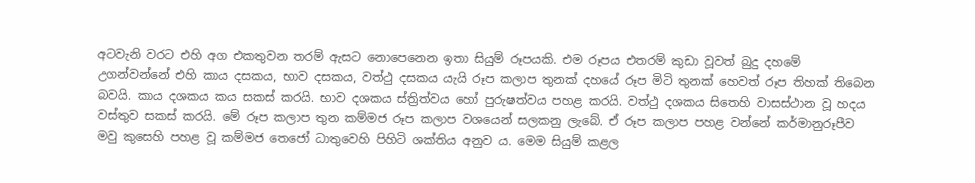අටවැනි වරට එහි අග එකතුවන තරම් ඇසට නොපෙනෙන ඉතා සියුම් රූපයකි. එම රූපය එතරම් කුඩා වූවත් බුදු දහමේ උගන්වන්නේ එහි කාය දසකය, භාව දසකය, වත්ථු දසකය යැයි රූප කලාප තුනක් දහයේ රූප මිටි තුනක් හෙවත් රූප තිහක් තිබෙන බවයි. කාය දශකය කය සකස් කරයි. භාව දශකය ස්ත්‍රිත්වය හෝ පුරුෂත්වය පහළ කරයි. වත්ථු දශකය සිතෙහි වාසස්ථාන වූ හදය වස්තුව සකස් කරයි. මේ රූප කලාප තුන කම්මජ රූප කලාප වශයෙන් සලකනු ලැබේ. ඒ රූප කලාප පහළ වන්නේ කර්මානුරූපීව මවු කුසෙහි පහළ වූ කම්මජ තෙජෝ ධාතුවෙහි පිහිටි ශක්තිය අනුව ය. මෙම සියුම් කළල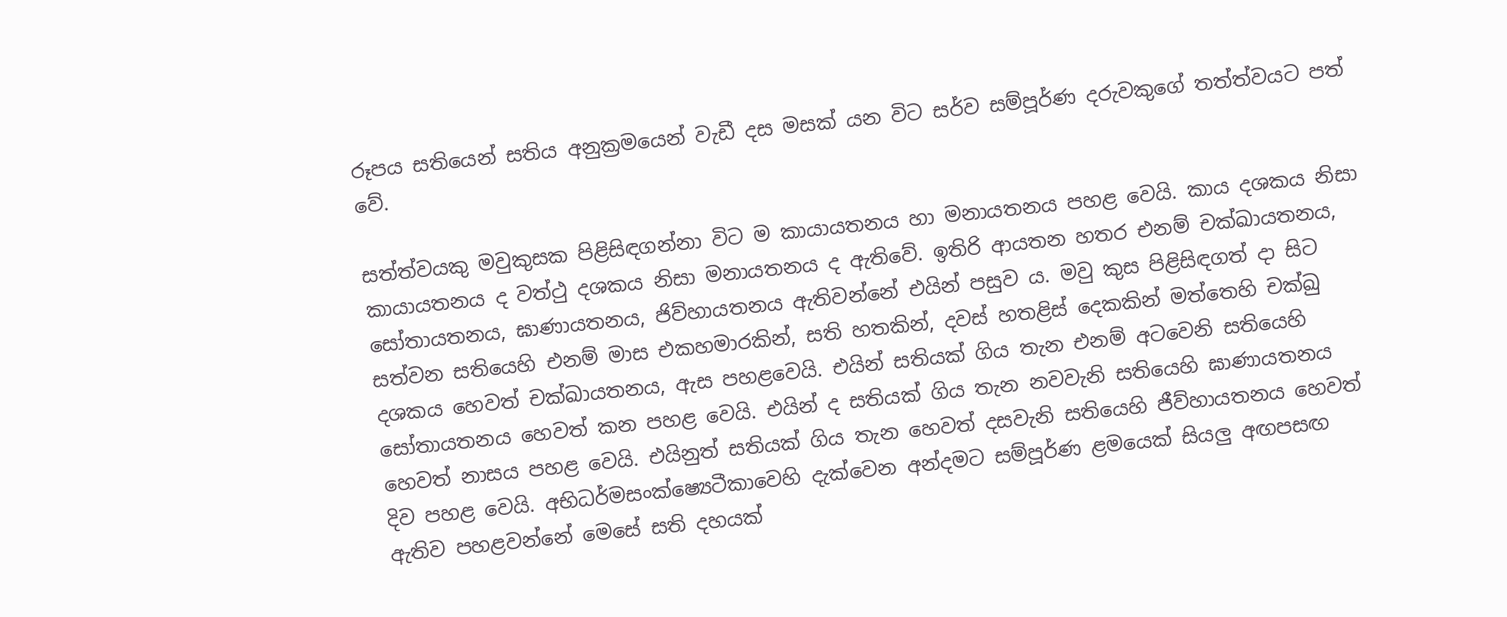රූපය සතියෙන් සතිය අනුක්‍රමයෙන් වැඩී දස මසක් යන විට සර්ව සම්පූර්ණ දරුවකුගේ තත්ත්වයට පත් වේ.

සත්ත්වයකු මවුකුසක පිළිසිඳගන්නා විට ම කායායතනය හා මනායතනය පහළ වෙයි. කාය දශකය නිසා කායායතනය ද වත්ථු දශකය නිසා මනායතනය ද ඇතිවේ. ඉතිරි ආයතන හතර එනම් චක්ඛායතනය, සෝතායතනය, ඝාණායතනය, ජිව්හායතනය ඇතිවන්නේ එයින් පසුව ය. මවු කුස පිළිසිඳගත් දා සිට සත්වන සතියෙහි එනම් මාස එකහමාරකින්, සති හතකින්, දවස් හතළිස් දෙකකින් මත්තෙහි චක්ඛු දශකය හෙවත් චක්ඛායතනය, ඇස පහළවෙයි. එයින් සතියක් ගිය තැන එනම් අටවෙනි සතියෙහි සෝතායතනය හෙවත් කන පහළ වෙයි. එයින් ද සතියක් ගිය තැන නවවැනි සතියෙහි ඝාණායතනය හෙවත් නාසය පහළ වෙයි. එයිනුත් සතියක් ගිය තැන හෙවත් දසවැනි සතියෙහි ජීව්හායතනය හෙවත් දිව පහළ වෙයි. අභිධර්මසංක්ෂ්‍යෙටීකාවෙහි දැක්වෙන අන්දමට සම්පූර්ණ ළමයෙක් සියලු අඟපසඟ ඇතිව පහළවන්නේ මෙසේ සති දහයක්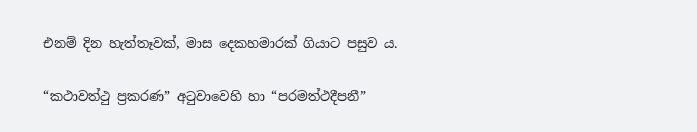එනම් දින හැත්තෑවක්, මාස දෙකහමාරක් ගියාට පසුව ය.

“කථාවත්ථු ප්‍රකරණ” අටුවාවෙහි හා “පරමත්ථදීපනී”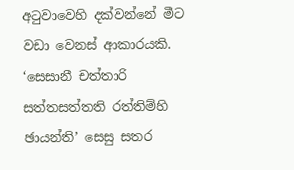අටුවාවෙහි දක්වන්නේ මීට වඩා වෙනස් ආකාරයකි. ‘සෙසානී චත්තාරි සත්තසත්තති රත්තිම්හි ඡායන්ති’ සෙසු සතර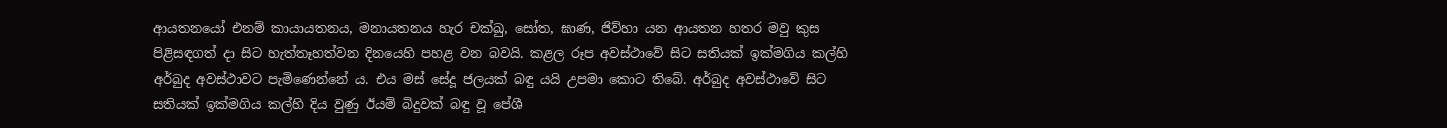ආයතනයෝ එනම් කායායතනය, මනායතනය හැර චක්ඛු, සෝත, ඝාණ, ජිව්හා යන ආයතන හතර මවු කුස පිළිසඳගත් දා සිට හැත්තෑහත්වන දිනයෙහි පහළ වන බවයි. කළල රූප අවස්ථාවේ සිට සතියක් ඉක්මගිය කල්හි අර්බුද අවස්ථාවට පැමිණෙන්නේ ය. එය මස් සේදූ ජලයක් බඳු යයි උපමා කොට තිබේ. අර්බුද අවස්ථාවේ සිට සතියක් ඉක්මගිය කල්හි දිය වුණු ඊයම් බිදුවක් බඳු වූ පේශී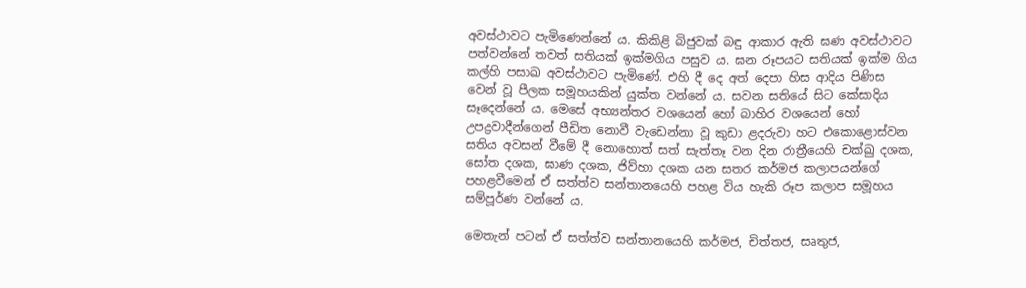අවස්ථාවට පැමිණෙන්නේ ය. කිකිළි බිජුවක් බඳු ආකාර ඇති ඝණ අවස්ථාවට පත්වන්නේ තවත් සතියක් ඉක්මගිය පසුව ය. ඝන රූපයට සතියක් ඉක්ම ගිය කල්හි පසාඛ අවස්ථාවට පැමිණේ. එහි දී දෙ අත් දෙපා හිස ආදිය පිණිස වෙන් වූ පීලක සමූහයකින් යුක්ත වන්නේ ය. සවන සතියේ සිට කේසාදිය සෑදෙන්නේ ය. මෙසේ අභ්‍යන්තර වශයෙන් හෝ බාහිර වශයෙන් හෝ උපද්‍රවාදීන්ගෙන් පීඩිත නොවී වැඩෙන්නා වූ කුඩා ළදරුවා හට එකොළොස්වන සතිය අවසන් වීමේ දී නොහොත් සත් සැත්තෑ වන දින රාත්‍රීයෙහි චක්ඛු දශක, සෝත දශක, ඝාණ දශක, ජිව්හා දශක යන සතර කර්මජ කලාපයන්ගේ පහළවීමෙන් ඒ සත්ත්ව සන්තානයෙහි පහළ විය හැකි රූප කලාප සමූහය සම්පූර්ණ වන්නේ ය.

මෙතැන් පටන් ඒ සත්ත්ව සන්තානයෙහි කර්මජ, චිත්තජ, සෘතුජ,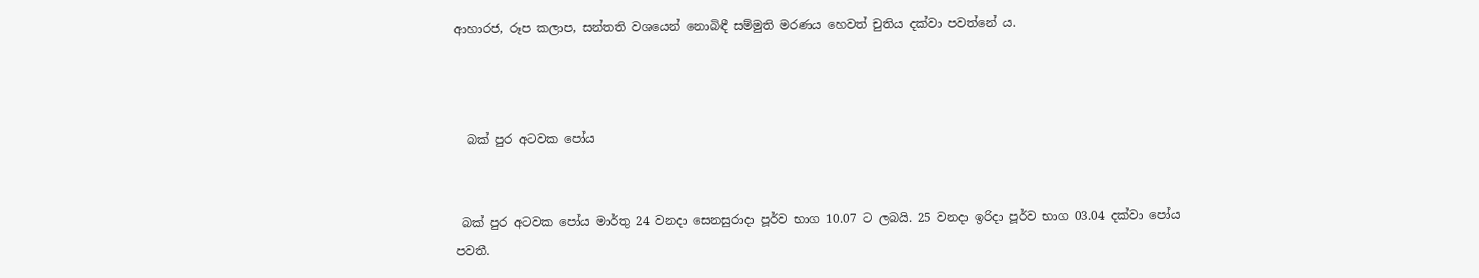ආහාරජ, රූප කලාප, සන්තති වශයෙන් නොබිඳී සම්මුති මරණය හෙවත් චුතිය දක්වා පවත්නේ ය.



  බක් පුර අටවක පෝය


 බක් පුර අටවක පෝය මාර්තු 24 වනදා සෙනසුරාදා පූර්ව භාග 10.07 ට ලබයි. 25 වනදා ඉරිදා පූර්ව භාග 03.04 දක්වා පෝය පවතී.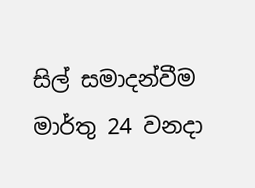සිල් සමාදන්වීම මාර්තු 24 වනදා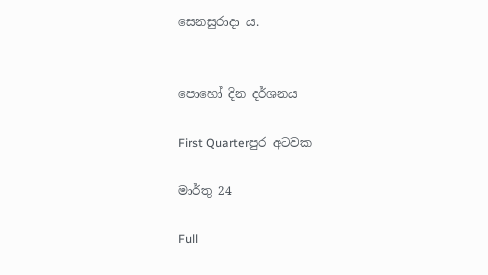සෙනසුරාදා ය.


පොහෝ දින දර්ශනය

First Quarterපුර අටවක

මාර්තු 24

Full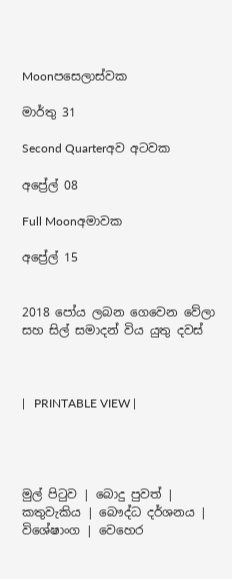Moonපසෙලාස්වක

මාර්තු 31

Second Quarterඅව අටවක

අප්‍රේල් 08

Full Moonඅමාවක

අප්‍රේල් 15


2018 පෝය ලබන ගෙවෙන වේලා සහ සිල් සමාදන් විය යුතු දවස්



|   PRINTABLE VIEW |




මුල් පිටුව | බොදු පුවත් | කතුවැකිය | බෞද්ධ දර්ශනය | විශේෂාංග | වෙහෙර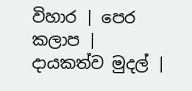විහාර | පෙර කලාප | දායකත්ව මුදල් |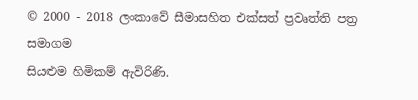© 2000 - 2018 ලංකාවේ සීමාසහිත එක්සත් ප්‍රවෘත්ති පත්‍ර සමාගම
සියළුම හිමිකම් ඇවිරිණි.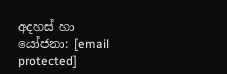අදහස් හා යෝජනා: [email protected]